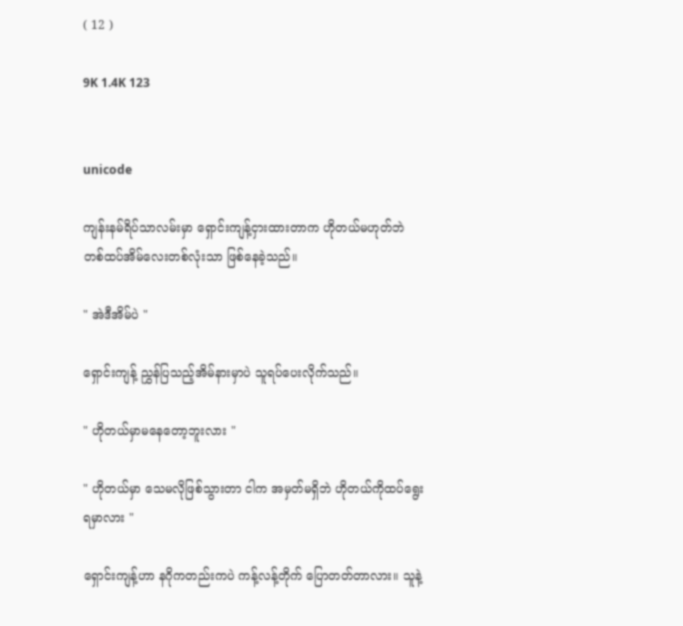( 12 )

9K 1.4K 123


unicode

ကျန်းနမ်ရိပ်သာလမ်းမှာ ရှောင်းကျန့်ငှားထားတာက ဟိုတယ်မဟုတ်ဘဲ တစ်ထပ်အိမ်လေးတစ်လုံးသာ ဖြစ်နေခဲ့သည်။

" အဲဒီအိမ်ပဲ "

ရှောင်းကျန့် ညွှန်ပြသည့်အိမ်နားမှာပဲ သူရပ်ပေးလိုက်သည်။

" ဟိုတယ်မှာမနေတော့ဘူးလား "

" ဟိုတယ်မှာ သေမလိုဖြစ်သွားတာ ငါက အမှတ်မရှိဘဲ ဟိုတယ်ကိုထပ်ရွေးရမှာလား "

ရှောင်းကျန့်ဟာ နဂိုကတည်းကပဲ ကန့်လန့်တိုက် ပြောတတ်တာလား။ သူနဲ့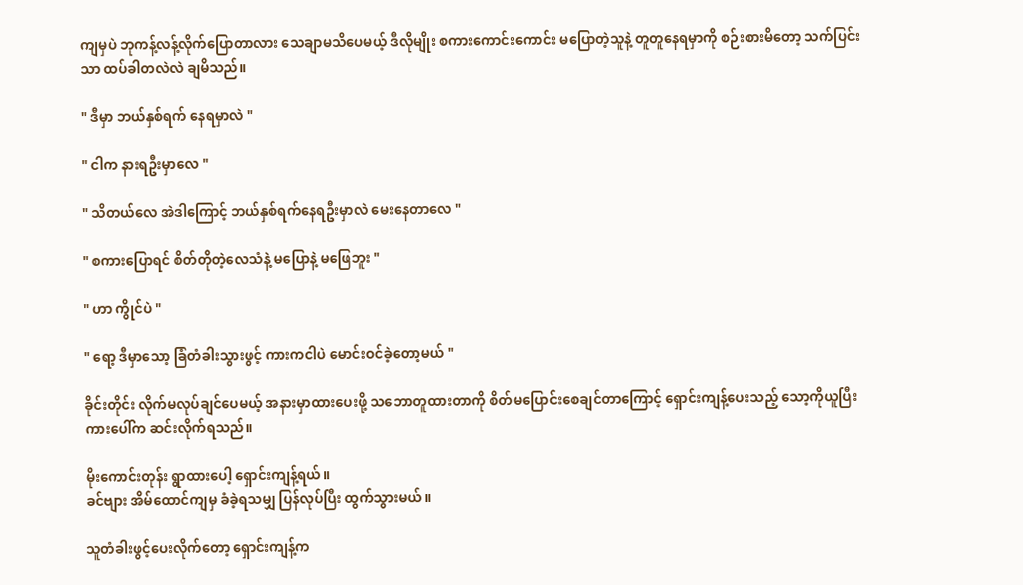ကျမှပဲ ဘုကန့်လန့်လိုက်ပြောတာလား သေချာမသိပေမယ့် ဒီလိုမျိုး စကားကောင်းကောင်း မပြောတဲ့သူနဲ့ တူတူနေရမှာကို စဉ်းစားမိတော့ သက်ပြင်းသာ ထပ်ခါတလဲလဲ ချမိသည်။

" ဒီမှာ ဘယ်နှစ်ရက် နေရမှာလဲ "

" ငါက နားရဦးမှာလေ "

" သိတယ်လေ အဲဒါကြောင့် ဘယ်နှစ်ရက်နေရဦးမှာလဲ မေးနေတာလေ "

" စကားပြောရင် စိတ်တိုတဲ့လေသံနဲ့ မပြောနဲ့ မဖြေဘူး "

" ဟာ ကွိုင်ပဲ "

" ရော့ ဒီမှာသော့ ခြံတံခါးသွားဖွင့် ကားကငါပဲ မောင်းဝင်ခဲ့တော့မယ် "

ခိုင်းတိုင်း လိုက်မလုပ်ချင်ပေမယ့် အနားမှာထားပေးဖို့ သဘောတူထားတာကို စိတ်မပြောင်းစေချင်တာကြောင့် ရှောင်းကျန့်ပေးသည့် သော့ကိုယူပြီး ကားပေါ်က ဆင်းလိုက်ရသည်။

မိုးကောင်းတုန်း ရွာထားပေါ့ ရှောင်းကျန့်ရယ်။
ခင်ဗျား အိမ်ထောင်ကျမှ ခံခဲ့ရသမျှ ပြန်လုပ်ပြီး ထွက်သွားမယ်။

သူတံခါးဖွင့်ပေးလိုက်တော့ ရှောင်းကျန့်က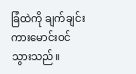ခြံထဲကို ချက်ချင်းကားမောင်းဝင်သွားသည်။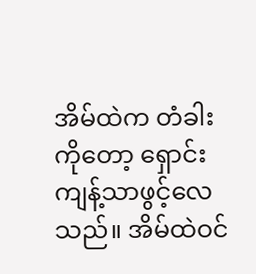အိမ်ထဲက တံခါးကိုတော့ ရှောင်းကျန့်သာဖွင့်လေသည်။ အိမ်ထဲဝင်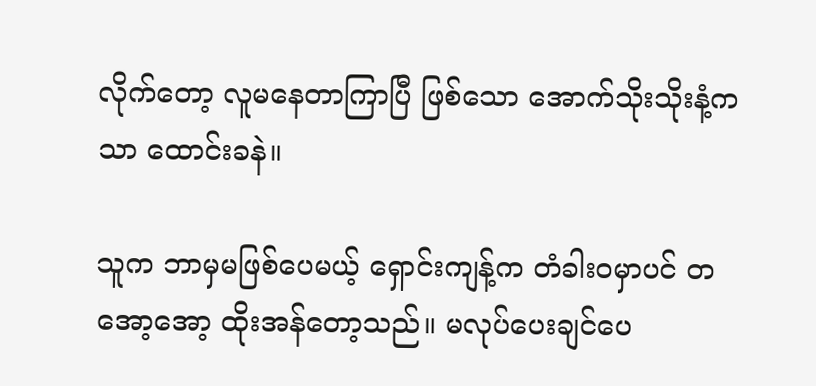လိုက်တော့ လူမနေတာကြာပြီ ဖြစ်သော အောက်သိုးသိုးနံ့ကသာ ထောင်းခနဲ။

သူက ဘာမှမဖြစ်ပေမယ့် ရှောင်းကျန့်က တံခါးဝမှာပင် တအော့အော့ ထိုးအန်တော့သည်။ မလုပ်ပေးချင်ပေ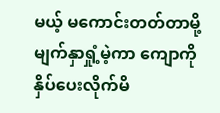မယ့် မကောင်းတတ်တာမို့ မျက်နှာရှုံ့မဲ့ကာ ကျောကိုနှိပ်ပေးလိုက်မိ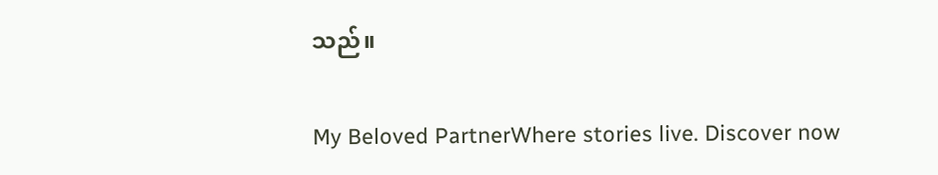သည်။

My Beloved PartnerWhere stories live. Discover now